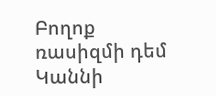Բողոք ռասիզմի դեմ Կաննի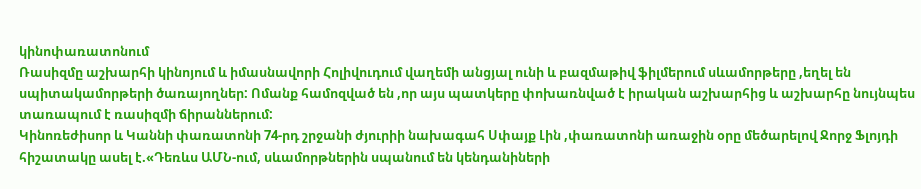կինոփառատոնում
Ռասիզմը աշխարհի կինոյում և իմասնավորի Հոլիվուդում վաղեմի անցյալ ունի և բազմաթիվ ֆիլմերում սևամորթերը ,եղել են սպիտակամորթերի ծառայողներ: Ոմանք համոզված են ,որ այս պատկերը փոխառնված է իրական աշխարհից և աշխարհը նույնպես տառապում է ռասիզմի ճիրաններում:
Կինոռեժիսոր և Կաննի փառատոնի 74-րդ շրջանի ժյուրիի նախագահ Սփայք Լին ,փառատոնի առաջին օրը մեծարելով Ջորջ Ֆլոյդի հիշատակը ասել է.«Դեռևս ԱՄՆ-ում, սևամորթներին սպանում են կենդանիների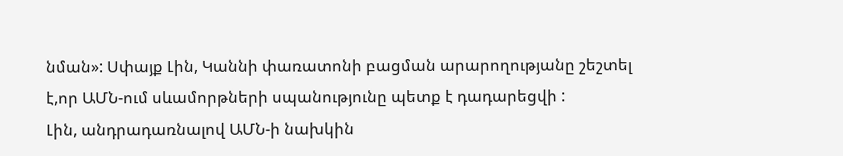նման»: Սփայք Լին, Կաննի փառատոնի բացման արարողությանը շեշտել է,որ ԱՄՆ-ում սևամորթների սպանությունը պետք է դադարեցվի :
Լին, անդրադառնալով ԱՄՆ-ի նախկին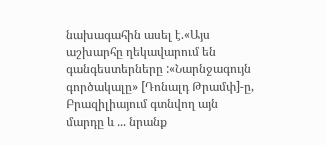նախագահին ասել է.«Այս աշխարհը ղեկավարում են գանգեստերները :«Նարնջագույն գործակալը» [Դոնալդ Թրամփ]-ը, Բրազիլիայում գտնվող այն մարդը և ... նրանք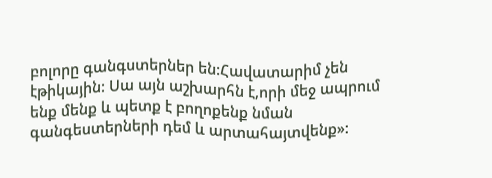բոլորը գանգստերներ են:Հավատարիմ չեն էթիկային: Սա այն աշխարհն է,որի մեջ ապրում ենք մենք և պետք է բողոքենք նման գանգեստերների դեմ և արտահայտվենք»: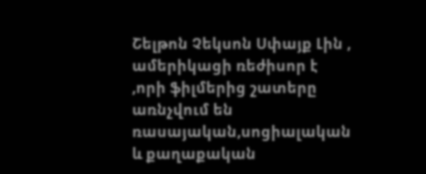Շելթոն Չեկսոն Սփայք Լին , ամերիկացի ռեժիսոր է ,որի ֆիլմերից շատերը առնչվում են ռասայական,սոցիալական և քաղաքական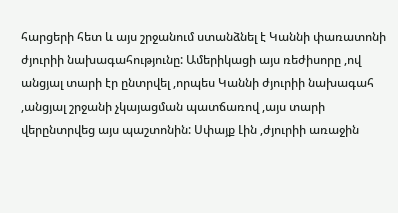հարցերի հետ և այս շրջանում ստանձնել է Կաննի փառատոնի ժյուրիի նախագահությունը: Ամերիկացի այս ռեժիսորը ,ով անցյալ տարի էր ընտրվել ,որպես Կաննի ժյուրիի նախագահ ,անցյալ շրջանի չկայացման պատճառով ,այս տարի վերընտրվեց այս պաշտոնին: Սփայք Լին ,ժյուրիի առաջին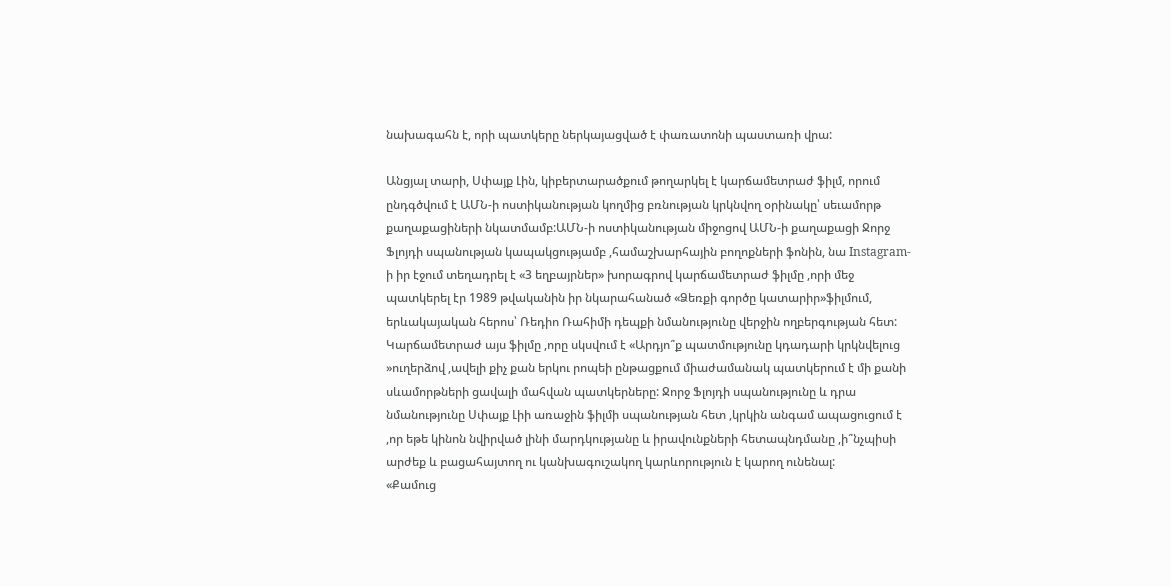նախագահն է, որի պատկերը ներկայացված է փառատոնի պաստառի վրա:

Անցյալ տարի, Սփայք Լին, կիբերտարածքում թողարկել է կարճամետրաժ ֆիլմ, որում ընդգծվում է ԱՄՆ-ի ոստիկանության կողմից բռնության կրկնվող օրինակը՝ սեւամորթ քաղաքացիների նկատմամբ:ԱՄՆ-ի ոստիկանության միջոցով ԱՄՆ-ի քաղաքացի Ջորջ Ֆլոյդի սպանության կապակցությամբ ,համաշխարհային բողոքների ֆոնին, նա Instagram- ի իր էջում տեղադրել է «3 եղբայրներ» խորագրով կարճամետրաժ ֆիլմը ,որի մեջ պատկերել էր 1989 թվականին իր նկարահանած «Ձեռքի գործը կատարիր»ֆիլմում, երևակայական հերոս՝ Ռեդիո Ռահիմի դեպքի նմանությունը վերջին ողբերգության հետ:
Կարճամետրաժ այս ֆիլմը ,որը սկսվում է «Արդյո՞ք պատմությունը կդադարի կրկնվելուց »ուղերձով ,ավելի քիչ քան երկու րոպեի ընթացքում միաժամանակ պատկերում է մի քանի սևամորթների ցավալի մահվան պատկերները: Ջորջ Ֆլոյդի սպանությունը և դրա նմանությունը Սփայք Լիի առաջին ֆիլմի սպանության հետ ,կրկին անգամ ապացուցում է ,որ եթե կինոն նվիրված լինի մարդկությանը և իրավունքների հետապնդմանը ,ի՞նչպիսի արժեք և բացահայտող ու կանխագուշակող կարևորություն է կարող ունենալ:
«Քամուց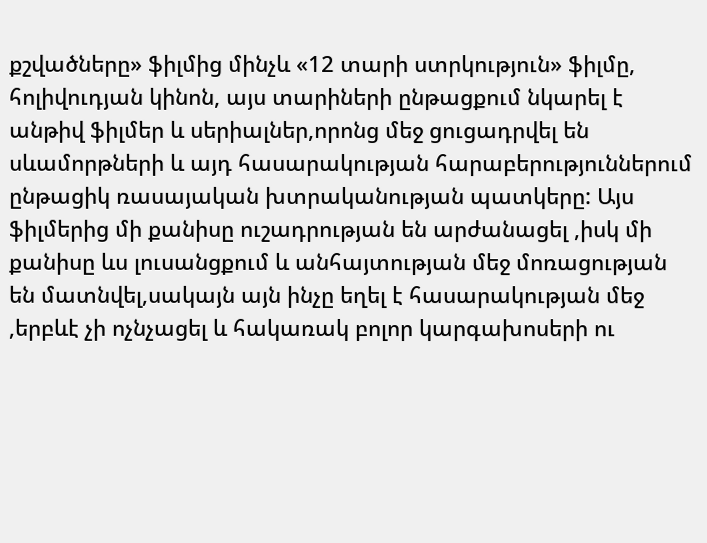քշվածները» ֆիլմից մինչև «12 տարի ստրկություն» ֆիլմը, հոլիվուդյան կինոն, այս տարիների ընթացքում նկարել է անթիվ ֆիլմեր և սերիալներ,որոնց մեջ ցուցադրվել են սևամորթների և այդ հասարակության հարաբերություններում ընթացիկ ռասայական խտրականության պատկերը: Այս ֆիլմերից մի քանիսը ուշադրության են արժանացել ,իսկ մի քանիսը ևս լուսանցքում և անհայտության մեջ մոռացության են մատնվել,սակայն այն ինչը եղել է հասարակության մեջ ,երբևէ չի ոչնչացել և հակառակ բոլոր կարգախոսերի ու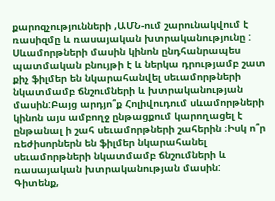քարոզչությունների ,ԱՄՆ-ում շարունակվում է ռասիզմը և ռասայական խտրականությունը :
Սևամորթների մասին կինոն ընդհանրապես պատմական բնույթի է և ներկա դրությամբ շատ քիչ ֆիլմեր են նկարահանվել սեւամորթների նկատմամբ ճնշումների և խտրականության մասին:Բայց արդյո՞ք Հոլիվուդում սևամորթների կինոն այս ամբողջ ընթացքում կարողացել է ընթանալ ի շահ սեւամորթների շահերին ։Իսկ ո՞ր ռեժիսորներն են ֆիլմեր նկարահանել սեւամորթների նկատմամբ ճնշումների և ռասայական խտրականության մասին:
Գիտենք,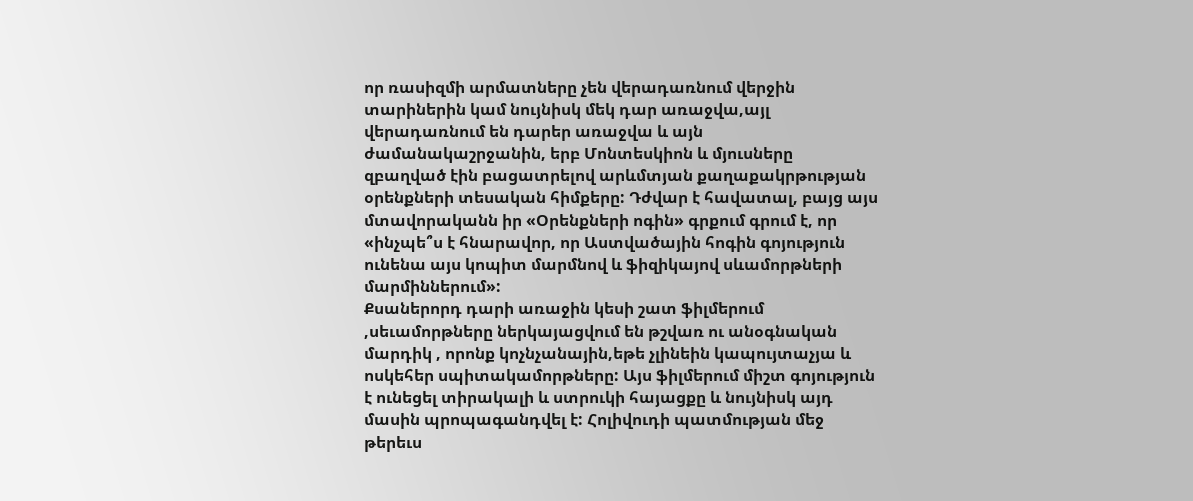որ ռասիզմի արմատները չեն վերադառնում վերջին տարիներին կամ նույնիսկ մեկ դար առաջվա,այլ վերադառնում են դարեր առաջվա և այն ժամանակաշրջանին, երբ Մոնտեսկիոն և մյուսները զբաղված էին բացատրելով արևմտյան քաղաքակրթության օրենքների տեսական հիմքերը: Դժվար է հավատալ, բայց այս մտավորականն իր «Օրենքների ոգին» գրքում գրում է, որ «ինչպե՞ս է հնարավոր, որ Աստվածային հոգին գոյություն ունենա այս կոպիտ մարմնով և ֆիզիկայով սևամորթների մարմիններում»:
Քսաներորդ դարի առաջին կեսի շատ ֆիլմերում ,սեւամորթները ներկայացվում են թշվառ ու անօգնական մարդիկ , որոնք կոչնչանային,եթե չլինեին կապույտաչյա և ոսկեհեր սպիտակամորթները: Այս ֆիլմերում միշտ գոյություն է ունեցել տիրակալի և ստրուկի հայացքը և նույնիսկ այդ մասին պրոպագանդվել է: Հոլիվուդի պատմության մեջ թերեւս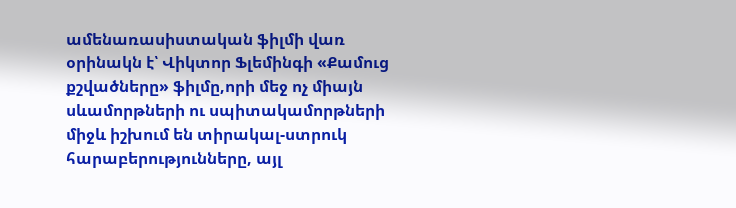ամենառասիստական ֆիլմի վառ օրինակն է՝ Վիկտոր Ֆլեմինգի «Քամուց քշվածները» ֆիլմը,որի մեջ ոչ միայն սևամորթների ու սպիտակամորթների միջև իշխում են տիրակալ-ստրուկ հարաբերությունները, այլ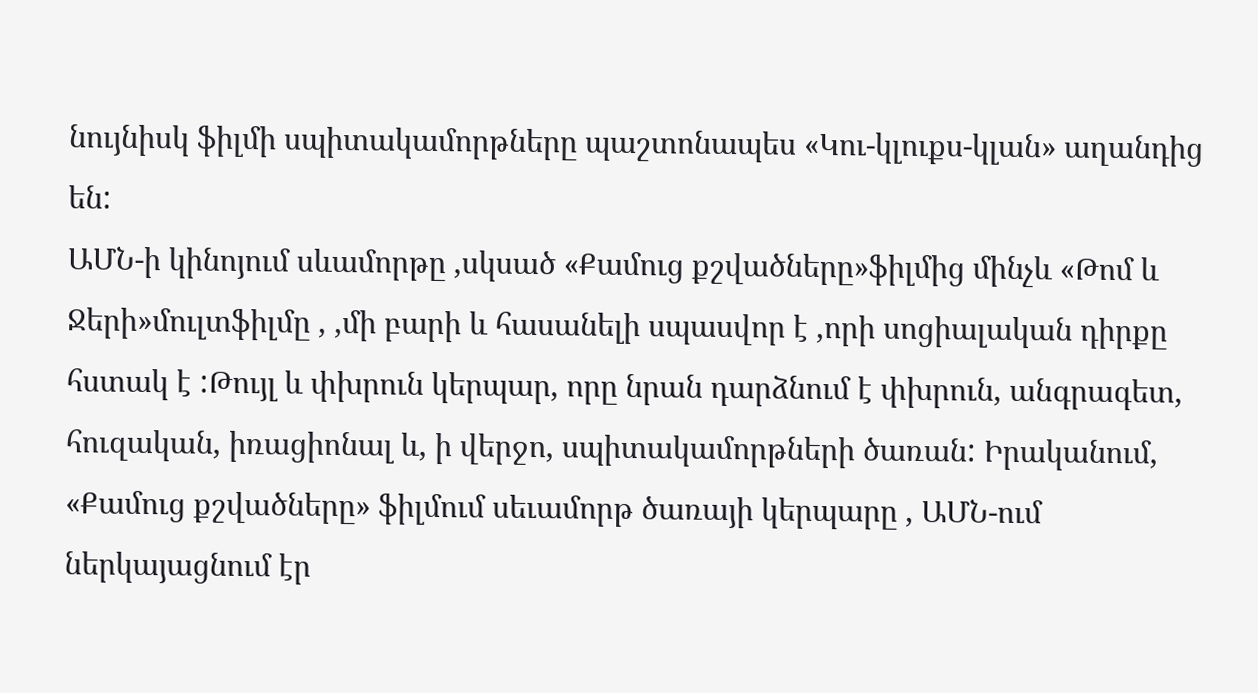նույնիսկ ֆիլմի սպիտակամորթները պաշտոնապես «Կու-կլուքս-կլան» աղանդից են:
ԱՄՆ-ի կինոյում սևամորթը ,սկսած «Քամուց քշվածները»ֆիլմից մինչև «Թոմ և Ջերի»մուլտֆիլմը , ,մի բարի և հասանելի սպասվոր է ,որի սոցիալական դիրքը հստակ է :Թույլ և փխրուն կերպար, որը նրան դարձնում է փխրուն, անգրագետ, հուզական, իռացիոնալ և, ի վերջո, սպիտակամորթների ծառան: Իրականում, «Քամուց քշվածները» ֆիլմում սեւամորթ ծառայի կերպարը , ԱՄՆ-ում ներկայացնում էր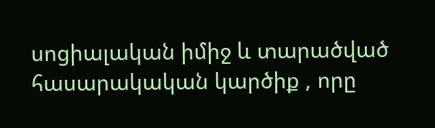սոցիալական իմիջ և տարածված հասարակական կարծիք , որը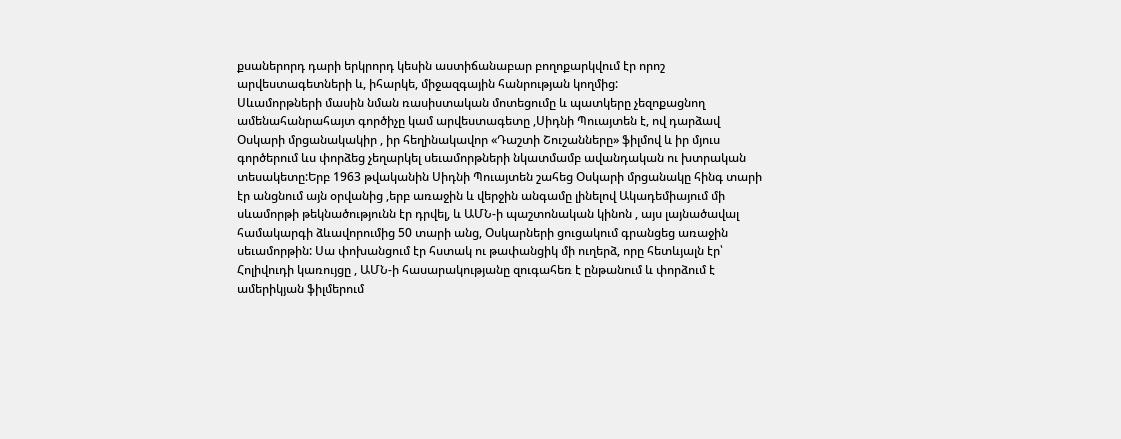քսաներորդ դարի երկրորդ կեսին աստիճանաբար բողոքարկվում էր որոշ արվեստագետների և, իհարկե, միջազգային հանրության կողմից:
Սևամորթների մասին նման ռասիստական մոտեցումը և պատկերը չեզոքացնող ամենահանրահայտ գործիչը կամ արվեստագետը ,Սիդնի Պուայտեն է, ով դարձավ Օսկարի մրցանակակիր , իր հեղինակավոր «Դաշտի Շուշանները» ֆիլմով և իր մյուս գործերում ևս փորձեց չեղարկել սեւամորթների նկատմամբ ավանդական ու խտրական տեսակետը:Երբ 1963 թվականին Սիդնի Պուայտեն շահեց Օսկարի մրցանակը հինգ տարի էր անցնում այն օրվանից ,երբ առաջին և վերջին անգամը լինելով Ակադեմիայում մի սևամորթի թեկնածությունն էր դրվել, և ԱՄՆ-ի պաշտոնական կինոն , այս լայնածավալ համակարգի ձևավորումից 50 տարի անց, Օսկարների ցուցակում գրանցեց առաջին սեւամորթին: Սա փոխանցում էր հստակ ու թափանցիկ մի ուղերձ, որը հետևյալն էր՝ Հոլիվուդի կառույցը , ԱՄՆ-ի հասարակությանը զուգահեռ է ընթանում և փորձում է ամերիկյան ֆիլմերում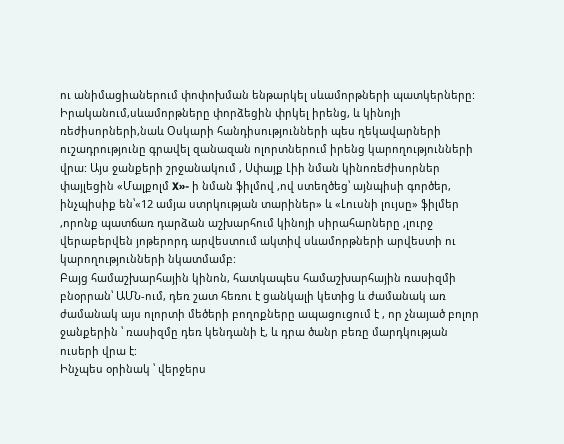ու անիմացիաներում փոփոխման ենթարկել սևամորթների պատկերները:
Իրականում,սևամորթները փորձեցին փրկել իրենց, և կինոյի ռեժիսորների,նաև Օսկարի հանդիսությունների պես ղեկավարների ուշադրությունը գրավել զանազան ոլորտներում իրենց կարողությունների վրա: Այս ջանքերի շրջանակում , Սփայք Լիի նման կինոռեժիսորներ փայլեցին «Մալքոլմ X»- ի նման ֆիլմով ,ով ստեղծեց՝ այնպիսի գործեր, ինչպիսիք են՝«12 ամյա ստրկության տարիներ» և «Լուսնի լույսը» ֆիլմեր ,որոնք պատճառ դարձան աշխարհում կինոյի սիրահարները ,լուրջ վերաբերվեն յոթերորդ արվեստում ակտիվ սևամորթների արվեստի ու կարողությունների նկատմամբ:
Բայց համաշխարհային կինոն, հատկապես համաշխարհային ռասիզմի բնօրրան՝ ԱՄՆ-ում, դեռ շատ հեռու է ցանկալի կետից և ժամանակ առ ժամանակ այս ոլորտի մեծերի բողոքները ապացուցում է , որ չնայած բոլոր ջանքերին ՝ ռասիզմը դեռ կենդանի է, և դրա ծանր բեռը մարդկության ուսերի վրա է:
Ինչպես օրինակ ՝ վերջերս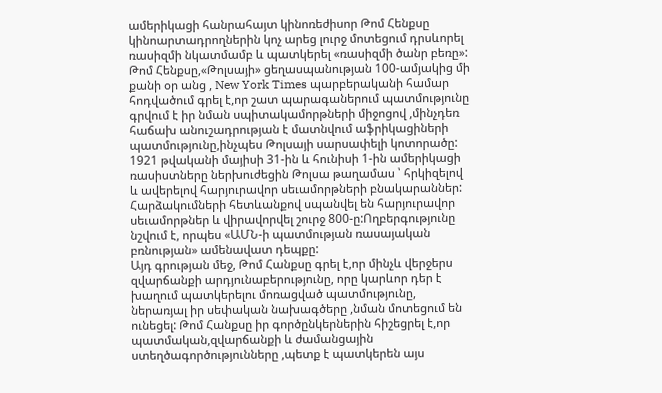ամերիկացի հանրահայտ կինոռեժիսոր Թոմ Հենքսը կինոարտադրողներին կոչ արեց լուրջ մոտեցում դրսևորել ռասիզմի նկատմամբ և պատկերել «ռասիզմի ծանր բեռը»:
Թոմ Հենքսը,«Թոլսայի» ցեղասպանության 100-ամյակից մի քանի օր անց , New York Times պարբերականի համար հոդվածում գրել է,որ շատ պարագաներում պատմությունը գրվում է իր նման սպիտակամորթների միջոցով ,մինչդեռ հաճախ անուշադրության է մատնվում աֆրիկացիների պատմությունը,ինչպես Թոլսայի սարսափելի կոտորածը:
1921 թվականի մայիսի 31-ին և հունիսի 1-ին ամերիկացի ռասիստները ներխուժեցին Թոլսա թաղամաս ՝ հրկիզելով և ավերելով հարյուրավոր սեւամորթների բնակարաններ: Հարձակումների հետևանքով սպանվել են հարյուրավոր սեւամորթներ և վիրավորվել շուրջ 800-ը:Ողբերգությունը նշվում է, որպես «ԱՄՆ-ի պատմության ռասայական բռնության» ամենավատ դեպքը:
Այդ գրության մեջ, Թոմ Հանքսը գրել է,որ մինչև վերջերս զվարճանքի արդյունաբերությունը, որը կարևոր դեր է խաղում պատկերելու մոռացված պատմությունը, ներառյալ իր սեփական նախագծերը ,նման մոտեցում են ունեցել: Թոմ Հանքսը իր գործընկերներին հիշեցրել է,որ պատմական,զվարճանքի և ժամանցային ստեղծագործությունները ,պետք է պատկերեն այս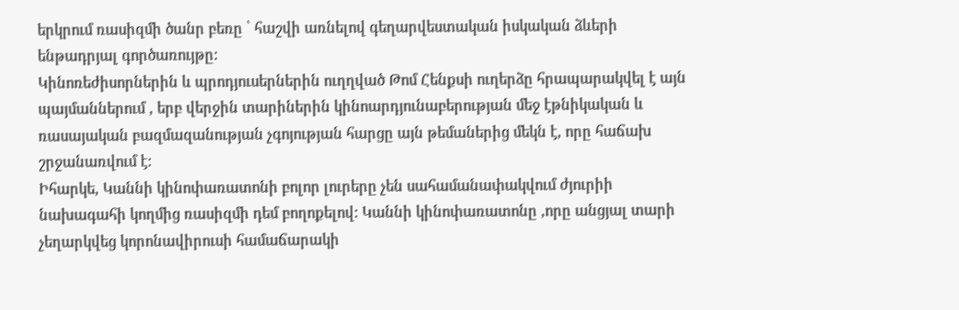երկրում ռասիզմի ծանր բեռը ՝ հաշվի առնելով գեղարվեստական իսկական ձևերի ենթադրյալ գործառույթը:
Կինոռեժիսորներին և պրոդյուսերներին ուղղված Թոմ Հենքսի ուղերձը հրապարակվել է այն պայմաններում , երբ վերջին տարիներին կինոարդյունաբերության մեջ էթնիկական և ռասայական բազմազանության չգոյության հարցը այն թեմաներից մեկն է, որը հաճախ շրջանառվում է:
Իհարկե, Կաննի կինոփառատոնի բոլոր լուրերը չեն սահամանափակվում ժյուրիի նախագահի կողմից ռասիզմի դեմ բողոքելով: Կաննի կինոփառատոնը ,որը անցյալ տարի չեղարկվեց կորոնավիրուսի համաճարակի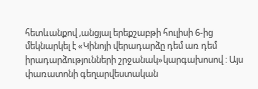հետևանքով ,անցյալ երեքշաբթի հուլիսի 6-ից մեկնարկել է «Կինոյի վերադարձը դեմ առ դեմ իրադարձությունների շրջանակ»կարգախոսով : Այս փառատոնի գեղարվեստական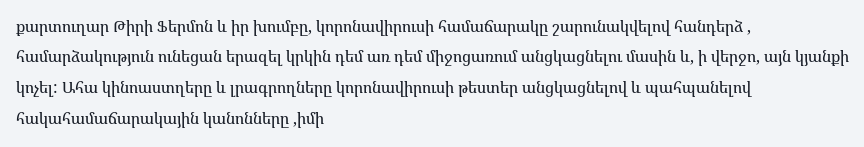քարտուղար Թիրի Ֆերմոն և իր խումբը, կորոնավիրուսի համաճարակը շարունակվելով հանդերձ , համարձակություն ունեցան երազել կրկին դեմ առ դեմ միջոցառում անցկացնելու մասին և, ի վերջո, այն կյանքի կոչել: Ահա կինոաստղերը և լրագրողները կորոնավիրուսի թեստեր անցկացնելով և պահպանելով հակահամաճարակային կանոնները ,իմի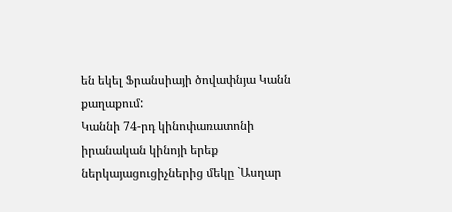են եկել Ֆրանսիայի ծովափնյա Կանն քաղաքում:
Կաննի 74-րդ կինոփառատոնի իրանական կինոյի երեք ներկայացուցիչներից մեկը `Ասղար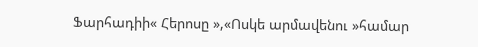Ֆարհադիի« Հերոսը »,«Ոսկե արմավենու »համար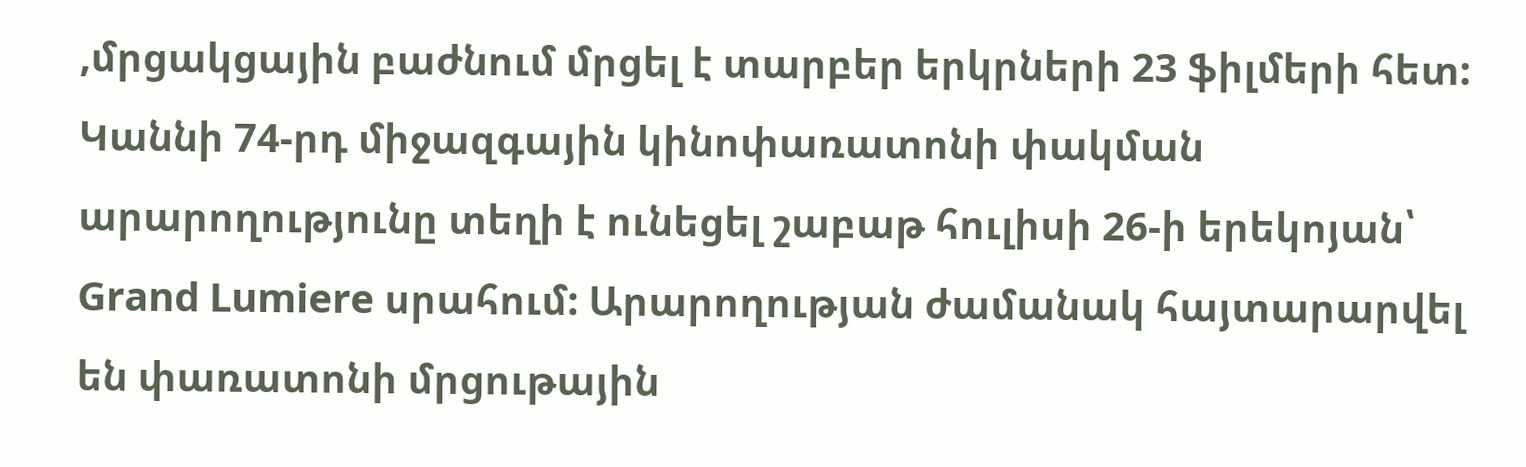,մրցակցային բաժնում մրցել է տարբեր երկրների 23 ֆիլմերի հետ:
Կաննի 74-րդ միջազգային կինոփառատոնի փակման արարողությունը տեղի է ունեցել շաբաթ հուլիսի 26-ի երեկոյան՝ Grand Lumiere սրահում: Արարողության ժամանակ հայտարարվել են փառատոնի մրցութային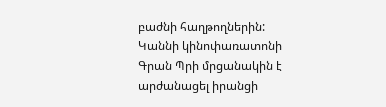բաժնի հաղթողներին:
Կաննի կինոփառատոնի Գրան Պրի մրցանակին է արժանացել իրանցի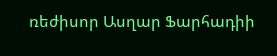ռեժիսոր Ասղար Ֆարհադիի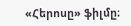«Հերոսը» ֆիլմը։